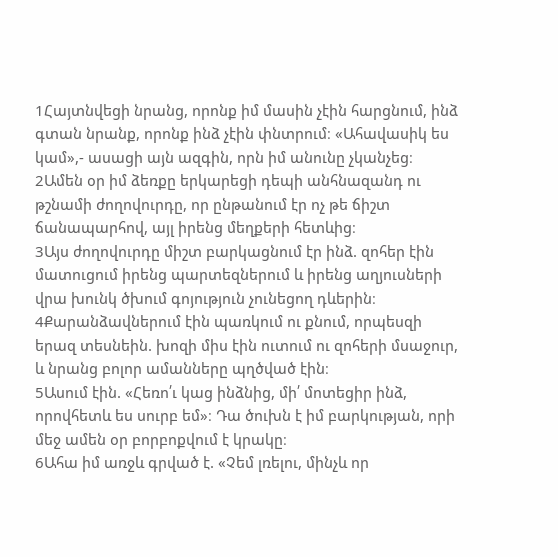1Հայտնվեցի նրանց, որոնք իմ մասին չէին հարցնում, ինձ գտան նրանք, որոնք ինձ չէին փնտրում։ «Ահավասիկ ես կամ»,- ասացի այն ազգին, որն իմ անունը չկանչեց։
2Ամեն օր իմ ձեռքը երկարեցի դեպի անհնազանդ ու թշնամի ժողովուրդը, որ ընթանում էր ոչ թե ճիշտ ճանապարհով, այլ իրենց մեղքերի հետևից։
3Այս ժողովուրդը միշտ բարկացնում էր ինձ. զոհեր էին մատուցում իրենց պարտեզներում և իրենց աղյուսների վրա խունկ ծխում գոյություն չունեցող դևերին։
4Քարանձավներում էին պառկում ու քնում, որպեսզի երազ տեսնեին. խոզի միս էին ուտում ու զոհերի մսաջուր, և նրանց բոլոր ամանները պղծված էին։
5Ասում էին. «Հեռո՛ւ կաց ինձնից, մի՛ մոտեցիր ինձ, որովհետև ես սուրբ եմ»։ Դա ծուխն է իմ բարկության, որի մեջ ամեն օր բորբոքվում է կրակը։
6Ահա իմ առջև գրված է. «Չեմ լռելու, մինչև որ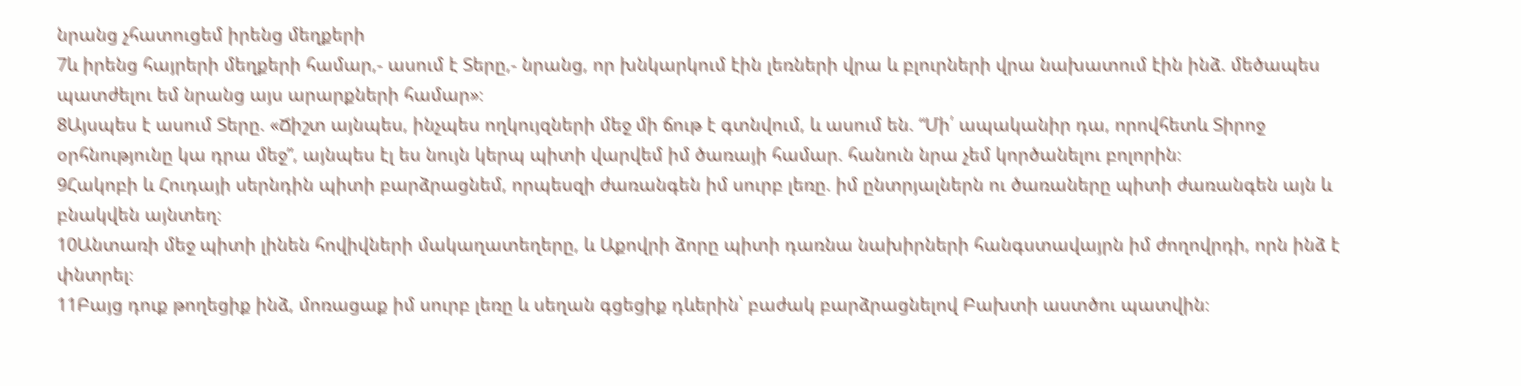նրանց չհատուցեմ իրենց մեղքերի
7և իրենց հայրերի մեղքերի համար,- ասում է Տերը,- նրանց, որ խնկարկում էին լեռների վրա և բլուրների վրա նախատում էին ինձ. մեծապես պատժելու եմ նրանց այս արարքների համար»։
8Այսպես է ասում Տերը. «Ճիշտ այնպես, ինչպես ողկույզների մեջ մի ճութ է գտնվում, և ասում են. “Մի՛ ապականիր դա, որովհետև Տիրոջ օրհնությունը կա դրա մեջ”, այնպես էլ ես նույն կերպ պիտի վարվեմ իմ ծառայի համար. հանուն նրա չեմ կործանելու բոլորին։
9Հակոբի և Հուդայի սերնդին պիտի բարձրացնեմ, որպեսզի ժառանգեն իմ սուրբ լեռը. իմ ընտրյալներն ու ծառաները պիտի ժառանգեն այն և բնակվեն այնտեղ։
10Անտառի մեջ պիտի լինեն հովիվների մակաղատեղերը, և Աքովրի ձորը պիտի դառնա նախիրների հանգստավայրն իմ ժողովրդի, որն ինձ է փնտրել։
11Բայց դուք թողեցիք ինձ, մոռացաք իմ սուրբ լեռը և սեղան գցեցիք դևերին՝ բաժակ բարձրացնելով Բախտի աստծու պատվին։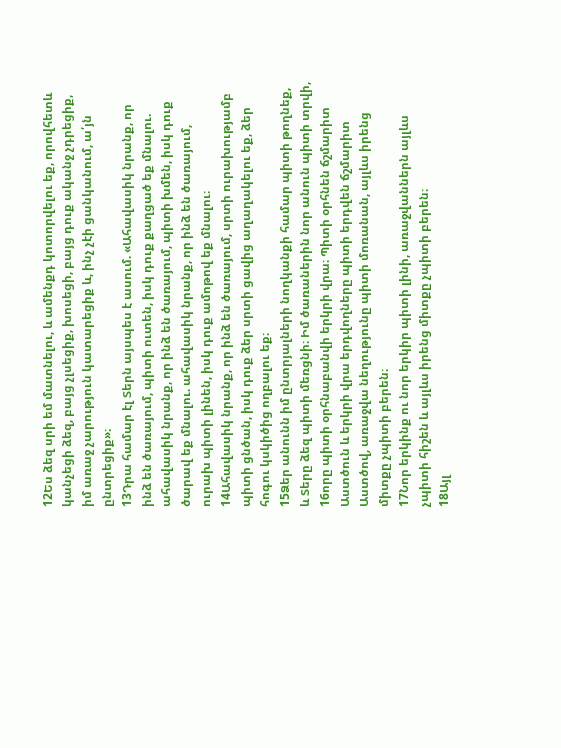12Ես ձեզ սրի եմ մատնելու, և ամենքդ կոտորվելու եք, որովհետև կանչեցի ձեզ, բայց չլսեցիք, խոսեցի, բայց դուք ականջ չդրեցիք, իմ առաջ չարություն կատարեցիք և, ինչ չէի ցանկանում, ա՛յն ընտրեցիք»։
13Դրա համար էլ Տերն այսպես է ասում. «Ահավասիկ նրանք, որ ինձ են ծառայում, պիտի ուտեն, իսկ դուք քաղցած եք մնալու. ահավասիկ նրանք, որ ինձ են ծառայում, պիտի խմեն, իսկ դուք ծարավ եք մնալու. ահավասիկ նրանք, որ ինձ են ծառայում, ուրախ պիտի լինեն, իսկ դուք ամոթով եք մնալու։
14Ահավասիկ նրանք, որ ինձ են ծառայում, սրտի ուրախությամբ պիտի ցնծան, իսկ դուք ձեր սրտի ցավից աղաղակելու եք, ձեր հոգու կսկիծից ողբալու եք։
15Ձեր անունն իմ ընտրյալների նողկանքի համար պիտի թողնեք, և Տերը ձեզ պիտի մեռցնի։ Իմ ծառաներին նոր անուն պիտի տրվի,
16որը պիտի օրհնաբանվի երկրի վրա։ Պիտի օրհնեն ճշմարիտ Աստծուն և երկրի վրա երդվողները պիտի երդվեն ճշմարիտ Աստծով, առաջվա նեղությունը պիտի մոռանան, այլևս իրենց միտքը չպիտի բերեն։
17Նոր երկինք ու նոր երկիր պիտի լինի, առաջվաններն այլևս չպիտի հիշեն և այլևս իրենց միտքը չպիտի բերեն։
18Այլ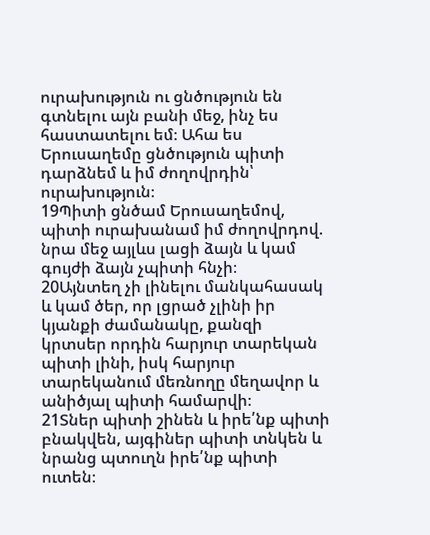ուրախություն ու ցնծություն են գտնելու այն բանի մեջ, ինչ ես հաստատելու եմ։ Ահա ես Երուսաղեմը ցնծություն պիտի դարձնեմ և իմ ժողովրդին՝ ուրախություն։
19Պիտի ցնծամ Երուսաղեմով, պիտի ուրախանամ իմ ժողովրդով. նրա մեջ այլևս լացի ձայն և կամ գույժի ձայն չպիտի հնչի։
20Այնտեղ չի լինելու մանկահասակ և կամ ծեր, որ լցրած չլինի իր կյանքի ժամանակը, քանզի կրտսեր որդին հարյուր տարեկան պիտի լինի, իսկ հարյուր տարեկանում մեռնողը մեղավոր և անիծյալ պիտի համարվի։
21Տներ պիտի շինեն և իրե՛նք պիտի բնակվեն, այգիներ պիտի տնկեն և նրանց պտուղն իրե՛նք պիտի ուտեն։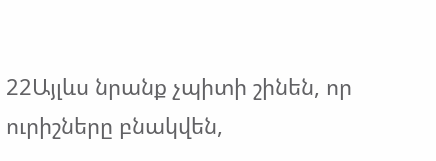22Այլևս նրանք չպիտի շինեն, որ ուրիշները բնակվեն,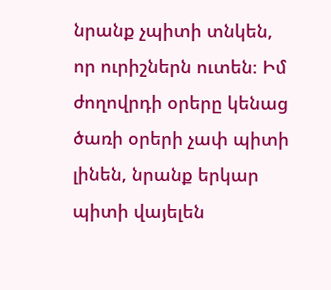նրանք չպիտի տնկեն, որ ուրիշներն ուտեն։ Իմ ժողովրդի օրերը կենաց ծառի օրերի չափ պիտի լինեն, նրանք երկար պիտի վայելեն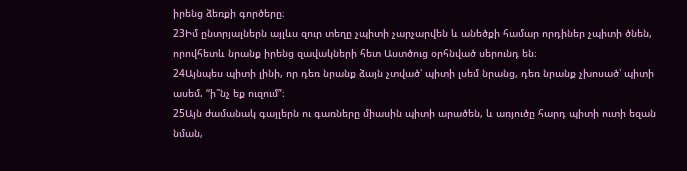իրենց ձեռքի գործերը։
23Իմ ընտրյալներն այլևս զուր տեղը չպիտի չարչարվեն և անեծքի համար որդիներ չպիտի ծնեն, որովհետև նրանք իրենց զավակների հետ Աստծուց օրհնված սերունդ են։
24Այնպես պիտի լինի, որ դեռ նրանք ձայն չտված՝ պիտի լսեմ նրանց, դեռ նրանք չխոսած՝ պիտի ասեմ. “ի՞նչ եք ուզում”։
25Այն ժամանակ գայլերն ու գառները միասին պիտի արածեն, և առյուծը հարդ պիտի ուտի եզան նման,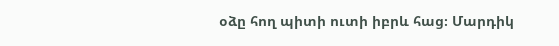օձը հող պիտի ուտի իբրև հաց։ Մարդիկ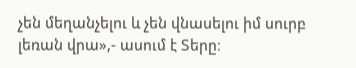չեն մեղանչելու և չեն վնասելու իմ սուրբ լեռան վրա»,- ասում է Տերը։